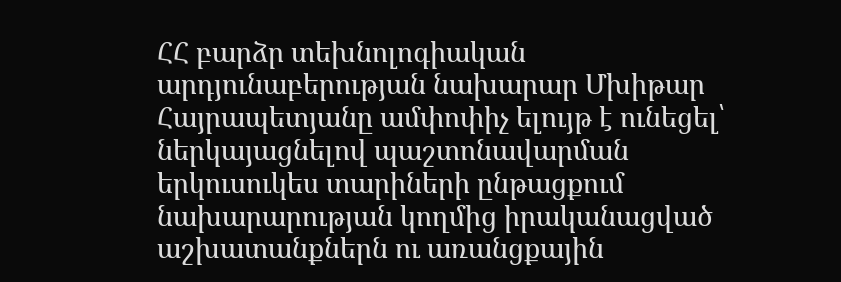ՀՀ բարձր տեխնոլոգիական արդյունաբերության նախարար Մխիթար Հայրապետյանը ամփոփիչ ելույթ է ունեցել՝ ներկայացնելով պաշտոնավարման երկուսուկես տարիների ընթացքում նախարարության կողմից իրականացված աշխատանքներն ու առանցքային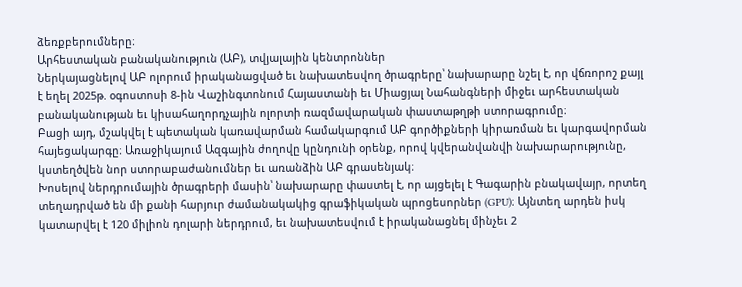ձեռքբերումները։
Արհեստական բանականություն (ԱԲ), տվյալային կենտրոններ
Ներկայացնելով ԱԲ ոլորում իրականացված եւ նախատեսվող ծրագրերը՝ նախարարը նշել է, որ վճռորոշ քայլ է եղել 2025թ. օգոստոսի 8-ին Վաշինգտոնում Հայաստանի եւ Միացյալ Նահանգների միջեւ արհեստական բանականության եւ կիսահաղորդչային ոլորտի ռազմավարական փաստաթղթի ստորագրումը։
Բացի այդ, մշակվել է պետական կառավարման համակարգում ԱԲ գործիքների կիրառման եւ կարգավորման հայեցակարգը։ Առաջիկայում Ազգային ժողովը կընդունի օրենք, որով կվերանվանվի նախարարությունը, կստեղծվեն նոր ստորաբաժանումներ եւ առանձին ԱԲ գրասենյակ։
Խոսելով ներդրումային ծրագրերի մասին՝ նախարարը փաստել է, որ այցելել է Գագարին բնակավայր, որտեղ տեղադրված են մի քանի հարյուր ժամանակակից գրաֆիկական պրոցեսորներ (GPU)։ Այնտեղ արդեն իսկ կատարվել է 120 միլիոն դոլարի ներդրում, եւ նախատեսվում է իրականացնել մինչեւ 2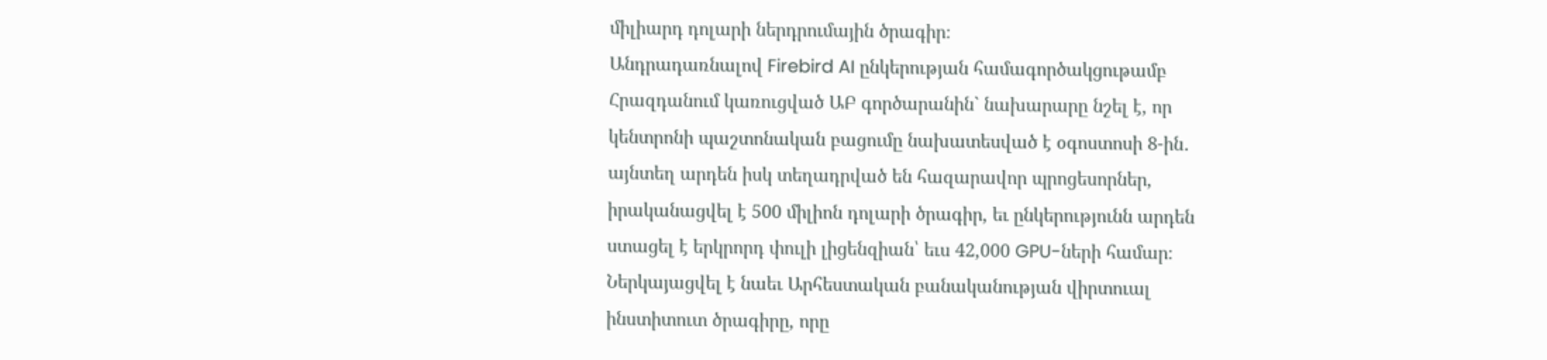միլիարդ դոլարի ներդրումային ծրագիր։
Անդրադառնալով Firebird AI ընկերության համագործակցութամբ Հրազդանում կառուցված ԱԲ գործարանին` նախարարը նշել է, որ կենտրոնի պաշտոնական բացումը նախատեսված է օգոստոսի 8-ին․ այնտեղ արդեն իսկ տեղադրված են հազարավոր պրոցեսորներ, իրականացվել է 500 միլիոն դոլարի ծրագիր, եւ ընկերությունն արդեն ստացել է երկրորդ փուլի լիցենզիան՝ եւս 42,000 GPU-ների համար։
Ներկայացվել է նաեւ Արհեստական բանականության վիրտուալ ինստիտուտ ծրագիրը, որը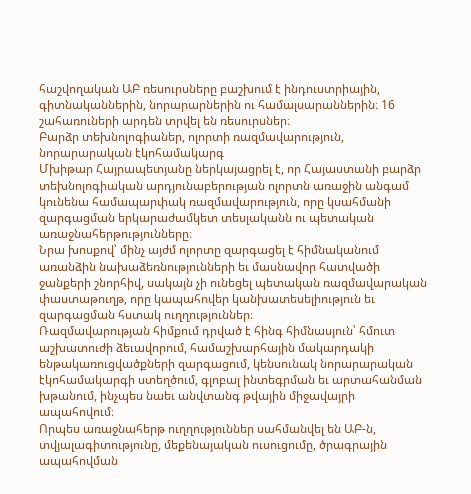հաշվողական ԱԲ ռեսուրսները բաշխում է ինդուստրիային, գիտնականներին, նորարարներին ու համալսարաններին։ 16 շահառուների արդեն տրվել են ռեսուրսներ։
Բարձր տեխնոլոգիաներ, ոլորտի ռազմավարություն, նորարարական էկոհամակարգ
Մխիթար Հայրապետյանը ներկայացրել է, որ Հայաստանի բարձր տեխնոլոգիական արդյունաբերության ոլորտն առաջին անգամ կունենա համապարփակ ռազմավարություն, որը կսահմանի զարգացման երկարաժամկետ տեսլականն ու պետական առաջնահերթությունները։
Նրա խոսքով՝ մինչ այժմ ոլորտը զարգացել է հիմնականում առանձին նախաձեռնությունների եւ մասնավոր հատվածի ջանքերի շնորհիվ, սակայն չի ունեցել պետական ռազմավարական փաստաթուղթ, որը կապահովեր կանխատեսելիություն եւ զարգացման հստակ ուղղություններ։
Ռազմավարության հիմքում դրված է հինգ հիմնասյուն՝ հմուտ աշխատուժի ձեւավորում, համաշխարհային մակարդակի ենթակառուցվածքների զարգացում, կենսունակ նորարարական էկոհամակարգի ստեղծում, գլոբալ ինտեգրման եւ արտահանման խթանում, ինչպես նաեւ անվտանգ թվային միջավայրի ապահովում։
Որպես առաջնահերթ ուղղություններ սահմանվել են ԱԲ-ն, տվյալագիտությունը, մեքենայական ուսուցումը, ծրագրային ապահովման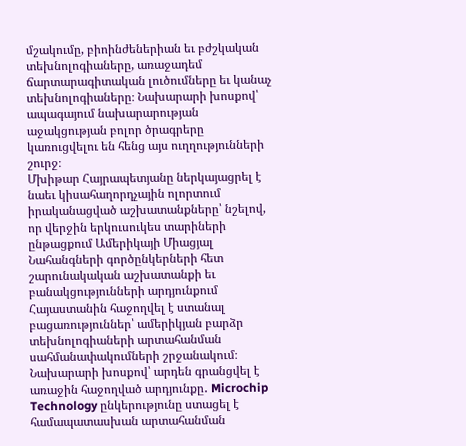մշակումը, բիոինժեներիան եւ բժշկական տեխնոլոգիաները, առաջադեմ ճարտարագիտական լուծումները եւ կանաչ տեխնոլոգիաները։ Նախարարի խոսքով՝ ապագայում նախարարության աջակցության բոլոր ծրագրերը կառուցվելու են հենց այս ուղղությունների շուրջ։
Մխիթար Հայրապետյանը ներկայացրել է նաեւ կիսահաղորդչային ոլորտում իրականացված աշխատանքները՝ նշելով, որ վերջին երկուսուկես տարիների ընթացքում Ամերիկայի Միացյալ Նահանգների գործընկերների հետ շարունակական աշխատանքի եւ բանակցությունների արդյունքում Հայաստանին հաջողվել է ստանալ բացառություններ՝ ամերիկյան բարձր տեխնոլոգիաների արտահանման սահմանափակումների շրջանակում։
Նախարարի խոսքով՝ արդեն գրանցվել է առաջին հաջողված արդյունքը․ Microchip Technology ընկերությունը ստացել է համապատասխան արտահանման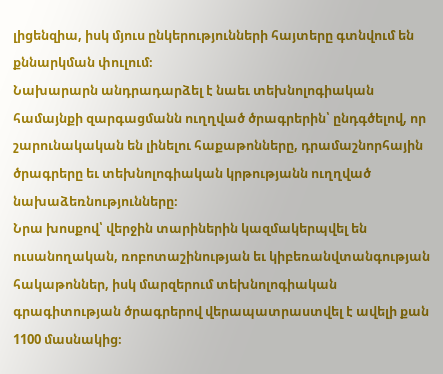լիցենզիա, իսկ մյուս ընկերությունների հայտերը գտնվում են քննարկման փուլում։
Նախարարն անդրադարձել է նաեւ տեխնոլոգիական համայնքի զարգացմանն ուղղված ծրագրերին՝ ընդգծելով, որ շարունակական են լինելու հաքաթոնները, դրամաշնորհային ծրագրերը եւ տեխնոլոգիական կրթությանն ուղղված նախաձեռնությունները։
Նրա խոսքով՝ վերջին տարիներին կազմակերպվել են ուսանողական, ռոբոտաշինության եւ կիբեռանվտանգության հակաթոններ, իսկ մարզերում տեխնոլոգիական գրագիտության ծրագրերով վերապատրաստվել է ավելի քան 1100 մասնակից։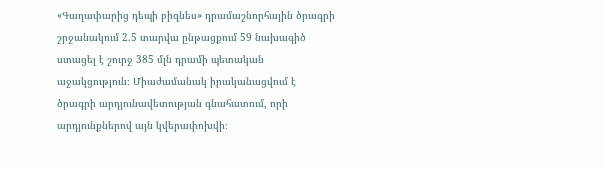«Գաղափարից դեպի բիզնես» դրամաշնորհային ծրագրի շրջանակում 2.5 տարվա ընթացքում 59 նախագիծ ստացել է շուրջ 385 մլն դրամի պետական աջակցություն։ Միաժամանակ իրականացվում է ծրագրի արդյունավետության գնահատում, որի արդյունքներով այն կվերափոխվի։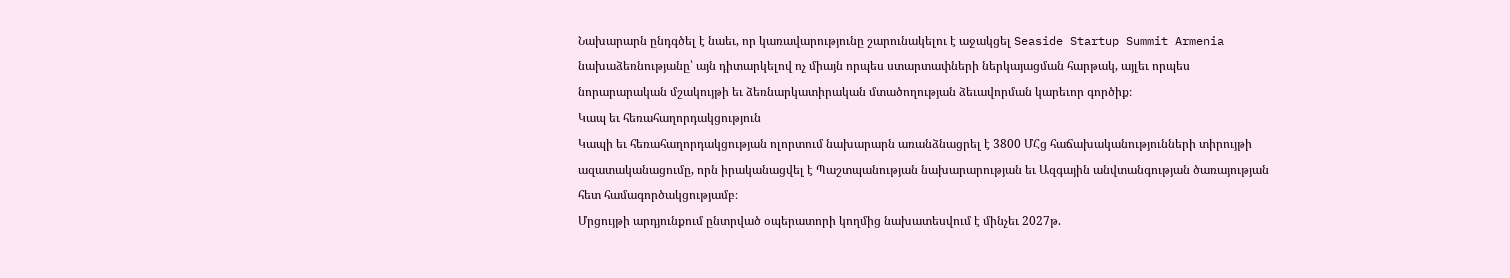Նախարարն ընդգծել է նաեւ, որ կառավարությունը շարունակելու է աջակցել Seaside Startup Summit Armenia նախաձեռնությանը՝ այն դիտարկելով ոչ միայն որպես ստարտափների ներկայացման հարթակ, այլեւ որպես նորարարական մշակույթի եւ ձեռնարկատիրական մտածողության ձեւավորման կարեւոր գործիք։
Կապ եւ հեռահաղորդակցություն
Կապի եւ հեռահաղորդակցության ոլորտում նախարարն առանձնացրել է 3800 ՄՀց հաճախականությունների տիրույթի ազատականացումը, որն իրականացվել է Պաշտպանության նախարարության եւ Ազգային անվտանգության ծառայության հետ համագործակցությամբ։
Մրցույթի արդյունքում ընտրված օպերատորի կողմից նախատեսվում է մինչեւ 2027թ.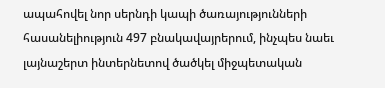ապահովել նոր սերնդի կապի ծառայությունների հասանելիություն 497 բնակավայրերում, ինչպես նաեւ լայնաշերտ ինտերնետով ծածկել միջպետական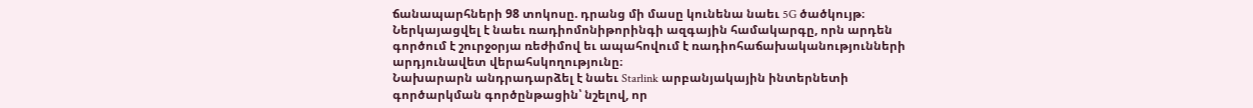ճանապարհների 98 տոկոսը. դրանց մի մասը կունենա նաեւ 5G ծածկույթ։
Ներկայացվել է նաեւ ռադիոմոնիթորինգի ազգային համակարգը, որն արդեն գործում է շուրջօրյա ռեժիմով եւ ապահովում է ռադիոհաճախականությունների արդյունավետ վերահսկողությունը։
Նախարարն անդրադարձել է նաեւ Starlink արբանյակային ինտերնետի գործարկման գործընթացին՝ նշելով, որ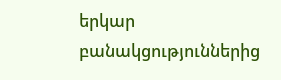երկար բանակցություններից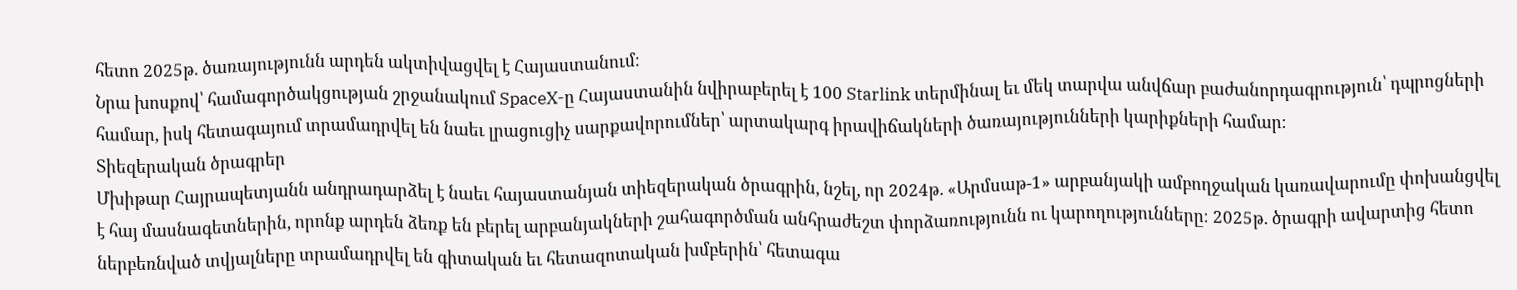հետո 2025թ. ծառայությունն արդեն ակտիվացվել է Հայաստանում։
Նրա խոսքով՝ համագործակցության շրջանակում SpaceX-ը Հայաստանին նվիրաբերել է 100 Starlink տերմինալ եւ մեկ տարվա անվճար բաժանորդագրություն՝ դպրոցների համար, իսկ հետագայում տրամադրվել են նաեւ լրացուցիչ սարքավորումներ՝ արտակարգ իրավիճակների ծառայությունների կարիքների համար։
Տիեզերական ծրագրեր
Մխիթար Հայրապետյանն անդրադարձել է նաեւ հայաստանյան տիեզերական ծրագրին, նշել, որ 2024թ. «Արմսաթ-1» արբանյակի ամբողջական կառավարումը փոխանցվել է հայ մասնագետներին, որոնք արդեն ձեռք են բերել արբանյակների շահագործման անհրաժեշտ փորձառությունն ու կարողությունները։ 2025թ. ծրագրի ավարտից հետո ներբեռնված տվյալները տրամադրվել են գիտական եւ հետազոտական խմբերին՝ հետագա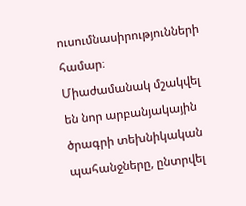ուսումնասիրությունների համար։
Միաժամանակ մշակվել են նոր արբանյակային ծրագրի տեխնիկական պահանջները, ընտրվել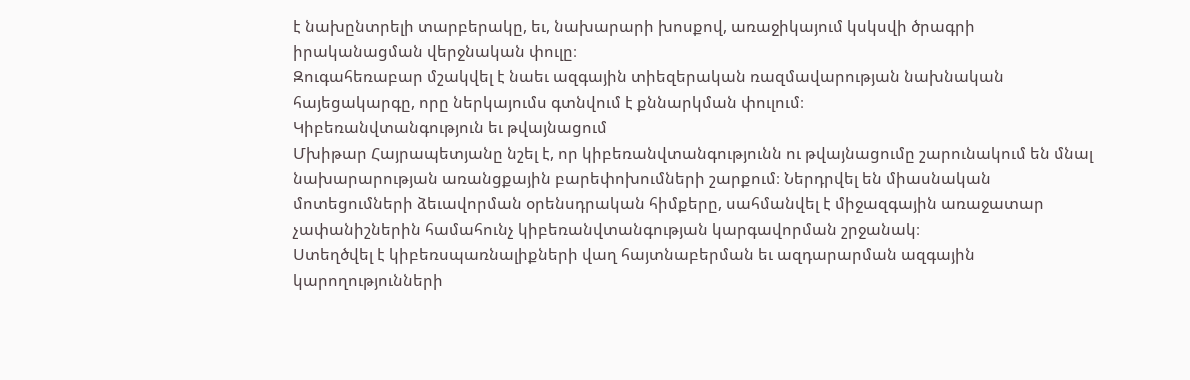է նախընտրելի տարբերակը, եւ, նախարարի խոսքով, առաջիկայում կսկսվի ծրագրի իրականացման վերջնական փուլը։
Զուգահեռաբար մշակվել է նաեւ ազգային տիեզերական ռազմավարության նախնական հայեցակարգը, որը ներկայումս գտնվում է քննարկման փուլում։
Կիբեռանվտանգություն եւ թվայնացում
Մխիթար Հայրապետյանը նշել է, որ կիբեռանվտանգությունն ու թվայնացումը շարունակում են մնալ նախարարության առանցքային բարեփոխումների շարքում։ Ներդրվել են միասնական մոտեցումների ձեւավորման օրենսդրական հիմքերը, սահմանվել է միջազգային առաջատար չափանիշներին համահունչ կիբեռանվտանգության կարգավորման շրջանակ։
Ստեղծվել է կիբեռսպառնալիքների վաղ հայտնաբերման եւ ազդարարման ազգային կարողությունների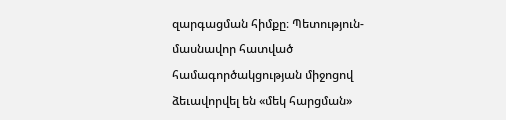զարգացման հիմքը։ Պետություն-մասնավոր հատված համագործակցության միջոցով ձեւավորվել են «մեկ հարցման»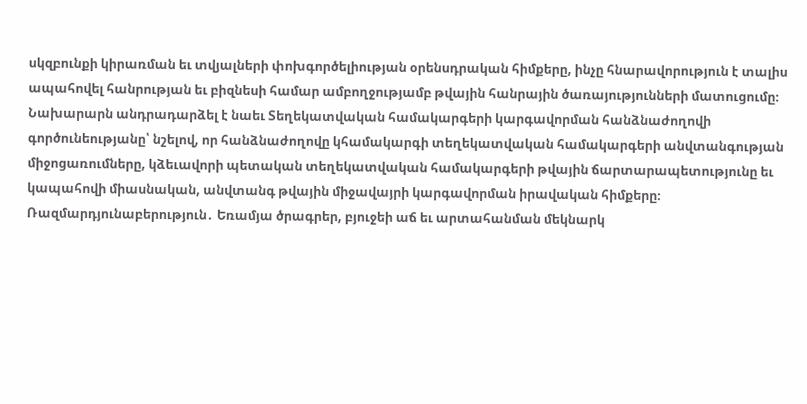սկզբունքի կիրառման եւ տվյալների փոխգործելիության օրենսդրական հիմքերը, ինչը հնարավորություն է տալիս ապահովել հանրության եւ բիզնեսի համար ամբողջությամբ թվային հանրային ծառայությունների մատուցումը։
Նախարարն անդրադարձել է նաեւ Տեղեկատվական համակարգերի կարգավորման հանձնաժողովի գործունեությանը՝ նշելով, որ հանձնաժողովը կհամակարգի տեղեկատվական համակարգերի անվտանգության միջոցառումները, կձեւավորի պետական տեղեկատվական համակարգերի թվային ճարտարապետությունը եւ կապահովի միասնական, անվտանգ թվային միջավայրի կարգավորման իրավական հիմքերը։
Ռազմարդյունաբերություն․ Եռամյա ծրագրեր, բյուջեի աճ եւ արտահանման մեկնարկ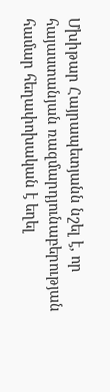Մխիթար Հայրապետյանն նշել է, որ հայաստանյան ռազմարդյունաբերության համար հեղափոխական է եղել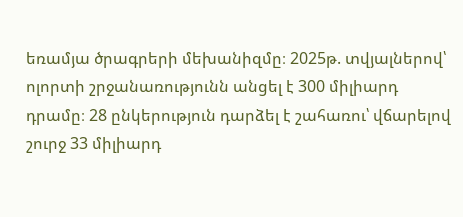եռամյա ծրագրերի մեխանիզմը։ 2025թ. տվյալներով՝ ոլորտի շրջանառությունն անցել է 300 միլիարդ դրամը։ 28 ընկերություն դարձել է շահառու՝ վճարելով շուրջ 33 միլիարդ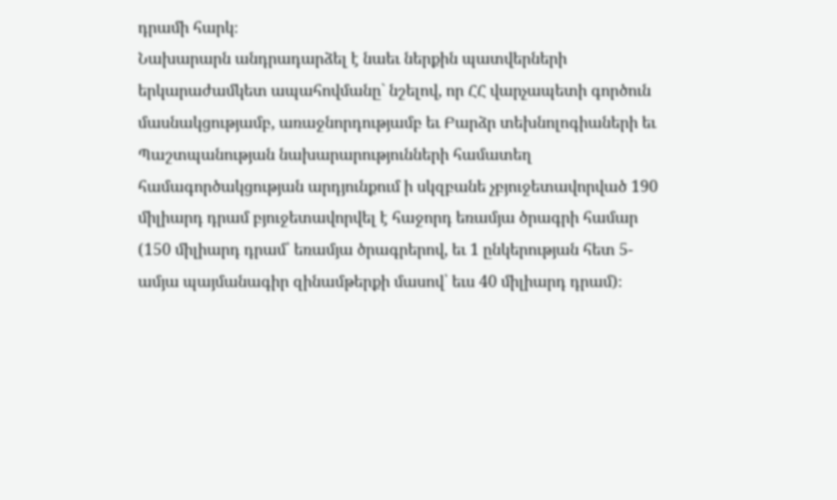դրամի հարկ։
Նախարարն անդրադարձել է նաեւ ներքին պատվերների երկարաժամկետ ապահովմանը` նշելով, որ ՀՀ վարչապետի գործուն մասնակցությամբ, առաջնորդությամբ եւ Բարձր տեխնոլոգիաների եւ Պաշտպանության նախարարությունների համատեղ համագործակցության արդյունքում ի սկզբանե չբյուջետավորված 190 միլիարդ դրամ բյուջետավորվել է հաջորդ եռամյա ծրագրի համար (150 միլիարդ դրամ՝ եռամյա ծրագրերով, եւ 1 ընկերության հետ 5-ամյա պայմանագիր զինամթերքի մասով՝ եւս 40 միլիարդ դրամ)։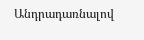Անդրադառնալով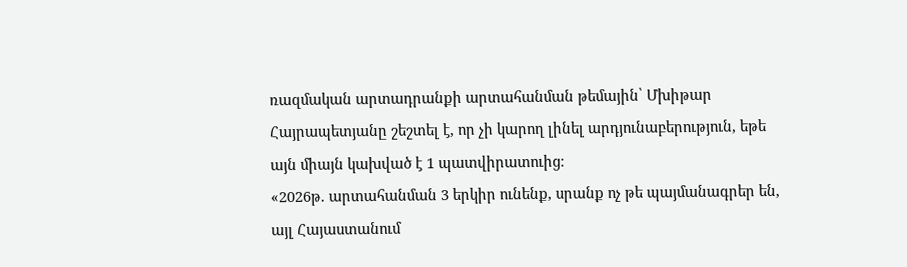ռազմական արտադրանքի արտահանման թեմային՝ Մխիթար Հայրապետյանը շեշտել է, որ չի կարող լինել արդյունաբերություն, եթե այն միայն կախված է 1 պատվիրատուից։
«2026թ. արտահանման 3 երկիր ունենք, սրանք ոչ թե պայմանագրեր են, այլ Հայաստանում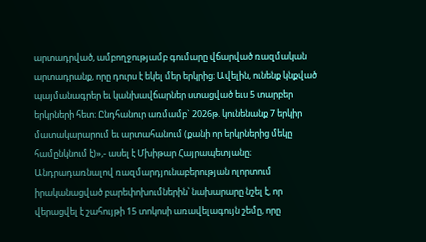արտադրված, ամբողջությամբ գումարը վճարված ռազմական արտադրանք, որը դուրս է եկել մեր երկրից։ Ավելին, ունենք կնքված պայմանագրեր եւ կանխավճարներ ստացված եւս 5 տարբեր երկրների հետ։ Ընդհանուր առմամբ` 2026թ. կունենանք 7 երկիր մատակարարում եւ արտահանում (քանի որ երկրներից մեկը համընկնում է)»,- ասել է Մխիթար Հայրապետյանը։
Անդրադառնալով ռազմարդյունաբերության ոլորտում իրականացված բարեփոխումներին՝ նախարարը նշել է, որ վերացվել է շահույթի 15 տոկոսի առավելագույն շեմը, որը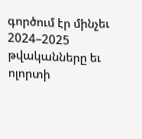գործում էր մինչեւ 2024–2025 թվականները եւ ոլորտի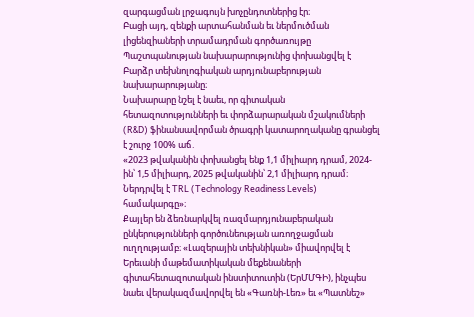զարգացման լրջագույն խոչընդոտներից էր։
Բացի այդ, զենքի արտահանման եւ ներմուծման լիցենզիաների տրամադրման գործառույթը Պաշտպանության նախարարությունից փոխանցվել է Բարձր տեխնոլոգիական արդյունաբերության նախարարությանը։
Նախարարը նշել է նաեւ, որ գիտական հետազոտությունների եւ փորձարարական մշակումների (R&D) ֆինանսավորման ծրագրի կատարողականը գրանցել է շուրջ 100% աճ․
«2023 թվականին փոխանցել ենք 1,1 միլիարդ դրամ, 2024-ին՝ 1,5 միլիարդ, 2025 թվականին՝ 2,1 միլիարդ դրամ։ Ներդրվել է TRL (Technology Readiness Levels) համակարգը»։
Քայլեր են ձեռնարկվել ռազմարդյունաբերական ընկերությունների գործունեության առողջացման ուղղությամբ։ «Լազերային տեխնիկան» միավորվել է Երեւանի մաթեմատիկական մեքենաների գիտահետազոտական ինստիտուտին (ԵրՄՄԳԻ), ինչպես նաեւ վերակազմավորվել են «Գառնի-Լեռ» եւ «Պատնեշ»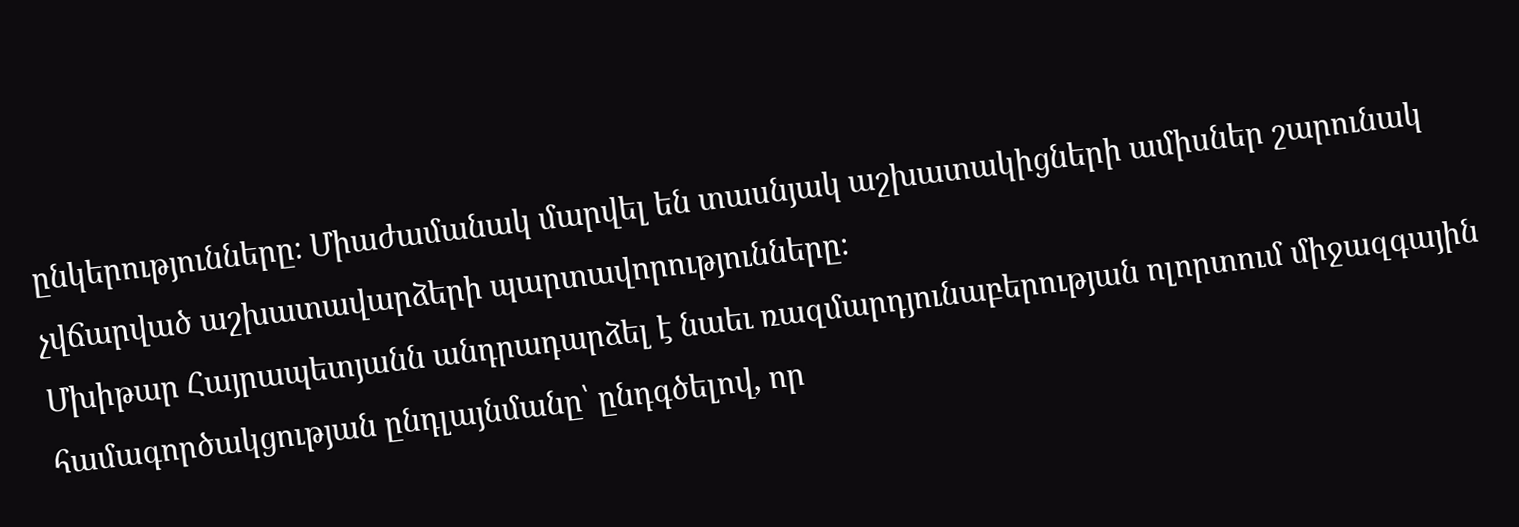ընկերությունները։ Միաժամանակ մարվել են տասնյակ աշխատակիցների ամիսներ շարունակ չվճարված աշխատավարձերի պարտավորությունները։
Մխիթար Հայրապետյանն անդրադարձել է նաեւ ռազմարդյունաբերության ոլորտում միջազգային համագործակցության ընդլայնմանը՝ ընդգծելով, որ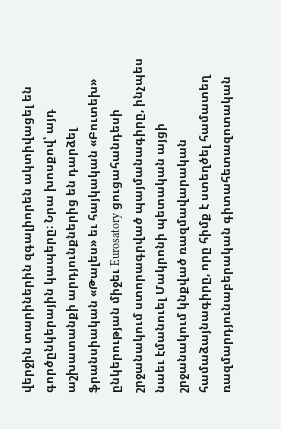վերջին տարիներին զգալիորեն ակտիվացել են գործընկերային կապերը։ Նրա խոսքով՝ այդ աշխատանքի արդյունքներից են դարձել ֆրանսիական «Թալես» եւ հայկական «Բուտեխ» ընկերության միջեւ Eurosatory ցուցահանդեսի շրջանակում ստորագրված պայմանագիրը, ինչպես նաեւ էմանուել Մակրոնի պետական այցի շրջանակում կնքված ռազմավարական համաձայնագիրը, որը հիմք է ստեղծել համատեղ ռազմարդյունաբերական գիտահետազոտական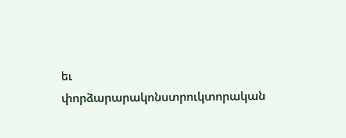եւ փորձարարակոնստրուկտորական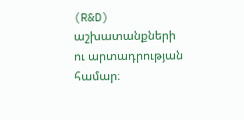(R&D) աշխատանքների ու արտադրության համար։